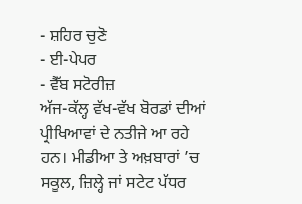- ਸ਼ਹਿਰ ਚੁਣੋ
- ਈ-ਪੇਪਰ
- ਵੈੱਬ ਸਟੋਰੀਜ਼
ਅੱਜ-ਕੱਲ੍ਹ ਵੱਖ-ਵੱਖ ਬੋਰਡਾਂ ਦੀਆਂ ਪ੍ਰੀਖਿਆਵਾਂ ਦੇ ਨਤੀਜੇ ਆ ਰਹੇ ਹਨ। ਮੀਡੀਆ ਤੇ ਅਖ਼ਬਾਰਾਂ ’ਚ ਸਕੂਲ, ਜ਼ਿਲ੍ਹੇ ਜਾਂ ਸਟੇਟ ਪੱਧਰ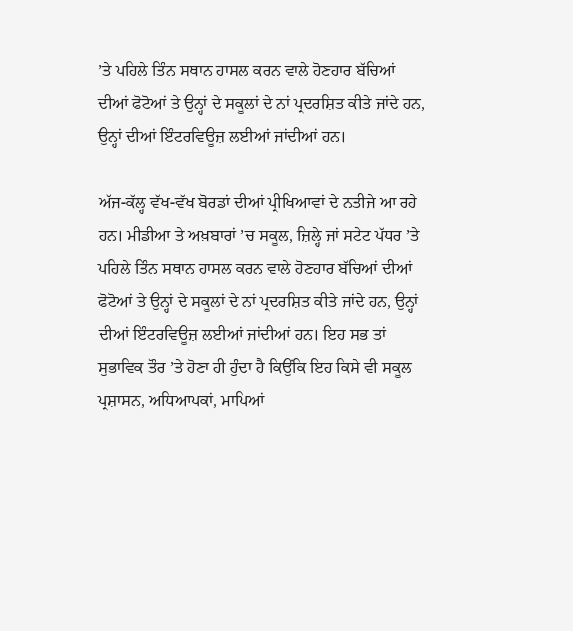’ਤੇ ਪਹਿਲੇ ਤਿੰਨ ਸਥਾਨ ਹਾਸਲ ਕਰਨ ਵਾਲੇ ਹੋਣਹਾਰ ਬੱਚਿਆਂ ਦੀਆਂ ਫੋਟੋਆਂ ਤੇ ਉਨ੍ਹਾਂ ਦੇ ਸਕੂਲਾਂ ਦੇ ਨਾਂ ਪ੍ਰਦਰਸ਼ਿਤ ਕੀਤੇ ਜਾਂਦੇ ਹਨ, ਉਨ੍ਹਾਂ ਦੀਆਂ ਇੰਟਰਵਿਊਜ਼ ਲਈਆਂ ਜਾਂਦੀਆਂ ਹਨ।

ਅੱਜ-ਕੱਲ੍ਹ ਵੱਖ-ਵੱਖ ਬੋਰਡਾਂ ਦੀਆਂ ਪ੍ਰੀਖਿਆਵਾਂ ਦੇ ਨਤੀਜੇ ਆ ਰਹੇ ਹਨ। ਮੀਡੀਆ ਤੇ ਅਖ਼ਬਾਰਾਂ ’ਚ ਸਕੂਲ, ਜ਼ਿਲ੍ਹੇ ਜਾਂ ਸਟੇਟ ਪੱਧਰ ’ਤੇ ਪਹਿਲੇ ਤਿੰਨ ਸਥਾਨ ਹਾਸਲ ਕਰਨ ਵਾਲੇ ਹੋਣਹਾਰ ਬੱਚਿਆਂ ਦੀਆਂ ਫੋਟੋਆਂ ਤੇ ਉਨ੍ਹਾਂ ਦੇ ਸਕੂਲਾਂ ਦੇ ਨਾਂ ਪ੍ਰਦਰਸ਼ਿਤ ਕੀਤੇ ਜਾਂਦੇ ਹਨ, ਉਨ੍ਹਾਂ ਦੀਆਂ ਇੰਟਰਵਿਊਜ਼ ਲਈਆਂ ਜਾਂਦੀਆਂ ਹਨ। ਇਹ ਸਭ ਤਾਂ ਸੁਭਾਵਿਕ ਤੌਰ ’ਤੇ ਹੋਣਾ ਹੀ ਹੁੰਦਾ ਹੈ ਕਿਉਂਕਿ ਇਹ ਕਿਸੇ ਵੀ ਸਕੂਲ ਪ੍ਰਸ਼ਾਸਨ, ਅਧਿਆਪਕਾਂ, ਮਾਪਿਆਂ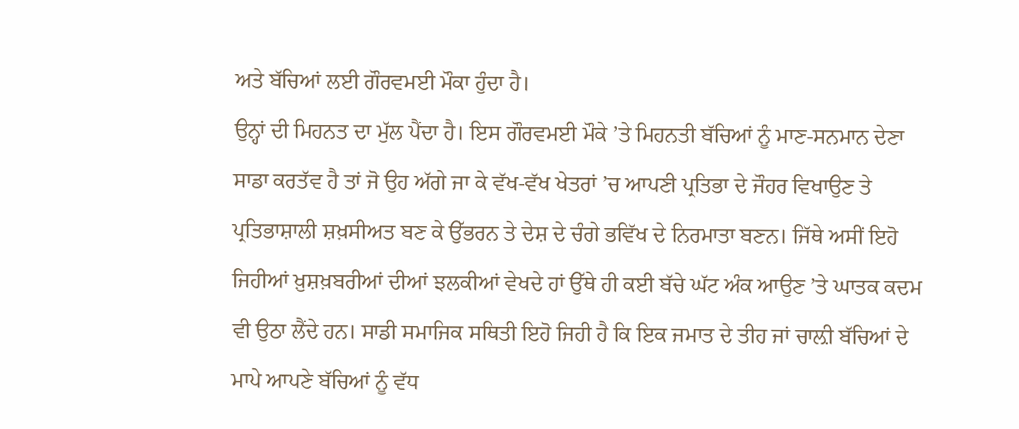ਅਤੇ ਬੱਚਿਆਂ ਲਈ ਗੌਰਵਮਈ ਮੌਕਾ ਹੁੰਦਾ ਹੈ।
ਉਨ੍ਹਾਂ ਦੀ ਮਿਹਨਤ ਦਾ ਮੁੱਲ ਪੈਂਦਾ ਹੈ। ਇਸ ਗੌਰਵਮਈ ਮੌਕੇ ’ਤੇ ਮਿਹਨਤੀ ਬੱਚਿਆਂ ਨੂੰ ਮਾਣ-ਸਨਮਾਨ ਦੇਣਾ ਸਾਡਾ ਕਰਤੱਵ ਹੈ ਤਾਂ ਜੋ ਉਹ ਅੱਗੇ ਜਾ ਕੇ ਵੱਖ-ਵੱਖ ਖੇਤਰਾਂ ’ਚ ਆਪਣੀ ਪ੍ਰਤਿਭਾ ਦੇ ਜੌਹਰ ਵਿਖਾਉਣ ਤੇ ਪ੍ਰਤਿਭਾਸ਼ਾਲੀ ਸ਼ਖ਼ਸੀਅਤ ਬਣ ਕੇ ਉੱਭਰਨ ਤੇ ਦੇਸ਼ ਦੇ ਚੰਗੇ ਭਵਿੱਖ ਦੇ ਨਿਰਮਾਤਾ ਬਣਨ। ਜਿੱਥੇ ਅਸੀਂ ਇਹੋ ਜਿਹੀਆਂ ਖ਼ੁਸ਼ਖ਼ਬਰੀਆਂ ਦੀਆਂ ਝਲਕੀਆਂ ਵੇਖਦੇ ਹਾਂ ਉੱਥੇ ਹੀ ਕਈ ਬੱਚੇ ਘੱਟ ਅੰਕ ਆਉਣ ’ਤੇ ਘਾਤਕ ਕਦਮ ਵੀ ਉਠਾ ਲੈਂਦੇ ਹਨ। ਸਾਡੀ ਸਮਾਜਿਕ ਸਥਿਤੀ ਇਹੋ ਜਿਹੀ ਹੈ ਕਿ ਇਕ ਜਮਾਤ ਦੇ ਤੀਹ ਜਾਂ ਚਾਲ਼ੀ ਬੱਚਿਆਂ ਦੇ ਮਾਪੇ ਆਪਣੇ ਬੱਚਿਆਂ ਨੂੰ ਵੱਧ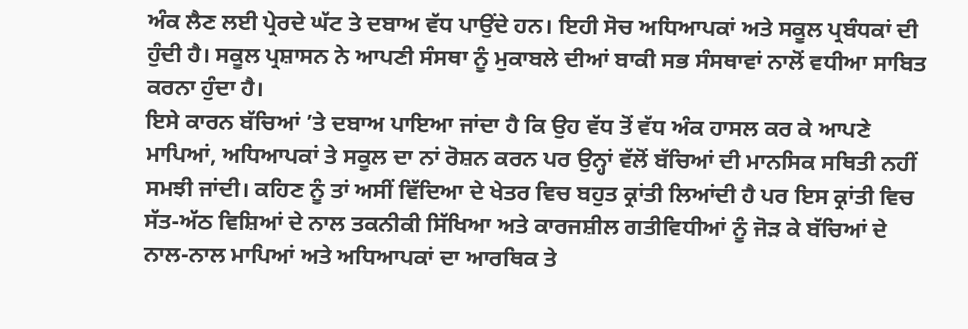ਅੰਕ ਲੈਣ ਲਈ ਪ੍ਰੇਰਦੇ ਘੱਟ ਤੇ ਦਬਾਅ ਵੱਧ ਪਾਉਂਦੇ ਹਨ। ਇਹੀ ਸੋਚ ਅਧਿਆਪਕਾਂ ਅਤੇ ਸਕੂਲ ਪ੍ਰਬੰਧਕਾਂ ਦੀ ਹੁੰਦੀ ਹੈ। ਸਕੂਲ ਪ੍ਰਸ਼ਾਸਨ ਨੇ ਆਪਣੀ ਸੰਸਥਾ ਨੂੰ ਮੁਕਾਬਲੇ ਦੀਆਂ ਬਾਕੀ ਸਭ ਸੰਸਥਾਵਾਂ ਨਾਲੋਂ ਵਧੀਆ ਸਾਬਿਤ ਕਰਨਾ ਹੁੰਦਾ ਹੈ।
ਇਸੇ ਕਾਰਨ ਬੱਚਿਆਂ ’ਤੇ ਦਬਾਅ ਪਾਇਆ ਜਾਂਦਾ ਹੈ ਕਿ ਉਹ ਵੱਧ ਤੋਂ ਵੱਧ ਅੰਕ ਹਾਸਲ ਕਰ ਕੇ ਆਪਣੇ ਮਾਪਿਆਂ, ਅਧਿਆਪਕਾਂ ਤੇ ਸਕੂਲ ਦਾ ਨਾਂ ਰੋਸ਼ਨ ਕਰਨ ਪਰ ਉਨ੍ਹਾਂ ਵੱਲੋਂ ਬੱਚਿਆਂ ਦੀ ਮਾਨਸਿਕ ਸਥਿਤੀ ਨਹੀਂ ਸਮਝੀ ਜਾਂਦੀ। ਕਹਿਣ ਨੂੰ ਤਾਂ ਅਸੀਂ ਵਿੱਦਿਆ ਦੇ ਖੇਤਰ ਵਿਚ ਬਹੁਤ ਕ੍ਰਾਂਤੀ ਲਿਆਂਦੀ ਹੈ ਪਰ ਇਸ ਕ੍ਰਾਂਤੀ ਵਿਚ ਸੱਤ-ਅੱਠ ਵਿਸ਼ਿਆਂ ਦੇ ਨਾਲ ਤਕਨੀਕੀ ਸਿੱਖਿਆ ਅਤੇ ਕਾਰਜਸ਼ੀਲ ਗਤੀਵਿਧੀਆਂ ਨੂੰ ਜੋੜ ਕੇ ਬੱਚਿਆਂ ਦੇ ਨਾਲ-ਨਾਲ ਮਾਪਿਆਂ ਅਤੇ ਅਧਿਆਪਕਾਂ ਦਾ ਆਰਥਿਕ ਤੇ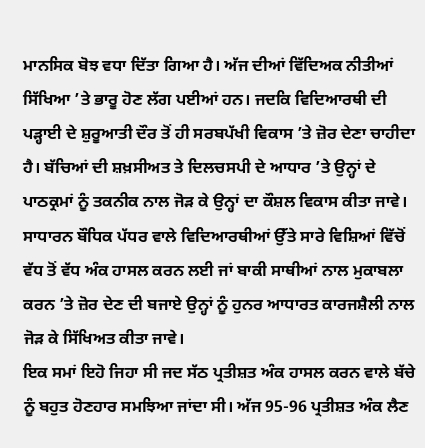ਮਾਨਸਿਕ ਬੋਝ ਵਧਾ ਦਿੱਤਾ ਗਿਆ ਹੈ। ਅੱਜ ਦੀਆਂ ਵਿੱਦਿਅਕ ਨੀਤੀਆਂ ਸਿੱਖਿਆ ’ਤੇ ਭਾਰੂ ਹੋਣ ਲੱਗ ਪਈਆਂ ਹਨ। ਜਦਕਿ ਵਿਦਿਆਰਥੀ ਦੀ ਪੜ੍ਹਾਈ ਦੇ ਸ਼ੁਰੂਆਤੀ ਦੌਰ ਤੋਂ ਹੀ ਸਰਬਪੱਖੀ ਵਿਕਾਸ ’ਤੇ ਜ਼ੋਰ ਦੇਣਾ ਚਾਹੀਦਾ ਹੈ। ਬੱਚਿਆਂ ਦੀ ਸ਼ਖ਼ਸੀਅਤ ਤੇ ਦਿਲਚਸਪੀ ਦੇ ਆਧਾਰ ’ਤੇ ਉਨ੍ਹਾਂ ਦੇ ਪਾਠਕ੍ਰਮਾਂ ਨੂੰ ਤਕਨੀਕ ਨਾਲ ਜੋੜ ਕੇ ਉਨ੍ਹਾਂ ਦਾ ਕੌਸ਼ਲ ਵਿਕਾਸ ਕੀਤਾ ਜਾਵੇ। ਸਾਧਾਰਨ ਬੌਧਿਕ ਪੱਧਰ ਵਾਲੇ ਵਿਦਿਆਰਥੀਆਂ ਉੱਤੇ ਸਾਰੇ ਵਿਸ਼ਿਆਂ ਵਿੱਚੋਂ ਵੱਧ ਤੋਂ ਵੱਧ ਅੰਕ ਹਾਸਲ ਕਰਨ ਲਈ ਜਾਂ ਬਾਕੀ ਸਾਥੀਆਂ ਨਾਲ ਮੁਕਾਬਲਾ ਕਰਨ ’ਤੇ ਜ਼ੋਰ ਦੇਣ ਦੀ ਬਜਾਏ ਉਨ੍ਹਾਂ ਨੂੰ ਹੁਨਰ ਆਧਾਰਤ ਕਾਰਜਸ਼ੈਲੀ ਨਾਲ ਜੋੜ ਕੇ ਸਿੱਖਿਅਤ ਕੀਤਾ ਜਾਵੇ।
ਇਕ ਸਮਾਂ ਇਹੋ ਜਿਹਾ ਸੀ ਜਦ ਸੱਠ ਪ੍ਰਤੀਸ਼ਤ ਅੰਕ ਹਾਸਲ ਕਰਨ ਵਾਲੇ ਬੱਚੇ ਨੂੰ ਬਹੁਤ ਹੋਣਹਾਰ ਸਮਝਿਆ ਜਾਂਦਾ ਸੀ। ਅੱਜ 95-96 ਪ੍ਰਤੀਸ਼ਤ ਅੰਕ ਲੈਣ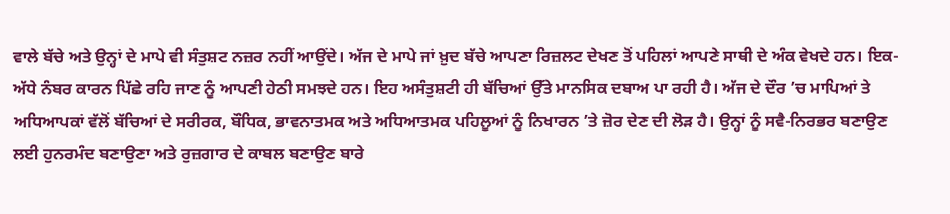ਵਾਲੇ ਬੱਚੇ ਅਤੇ ਉਨ੍ਹਾਂ ਦੇ ਮਾਪੇ ਵੀ ਸੰਤੁਸ਼ਟ ਨਜ਼ਰ ਨਹੀਂ ਆਉਂਦੇ। ਅੱਜ ਦੇ ਮਾਪੇ ਜਾਂ ਖ਼ੁਦ ਬੱਚੇ ਆਪਣਾ ਰਿਜ਼ਲਟ ਦੇਖਣ ਤੋਂ ਪਹਿਲਾਂ ਆਪਣੇ ਸਾਥੀ ਦੇ ਅੰਕ ਵੇਖਦੇ ਹਨ। ਇਕ-ਅੱਧੇ ਨੰਬਰ ਕਾਰਨ ਪਿੱਛੇ ਰਹਿ ਜਾਣ ਨੂੰ ਆਪਣੀ ਹੇਠੀ ਸਮਝਦੇ ਹਨ। ਇਹ ਅਸੰਤੁਸ਼ਟੀ ਹੀ ਬੱਚਿਆਂ ਉੱਤੇ ਮਾਨਸਿਕ ਦਬਾਅ ਪਾ ਰਹੀ ਹੈ। ਅੱਜ ਦੇ ਦੌਰ ’ਚ ਮਾਪਿਆਂ ਤੇ ਅਧਿਆਪਕਾਂ ਵੱਲੋਂ ਬੱਚਿਆਂ ਦੇ ਸਰੀਰਕ, ਬੌਧਿਕ, ਭਾਵਨਾਤਮਕ ਅਤੇ ਅਧਿਆਤਮਕ ਪਹਿਲੂਆਂ ਨੂੰ ਨਿਖਾਰਨ ’ਤੇ ਜ਼ੋਰ ਦੇਣ ਦੀ ਲੋੜ ਹੈ। ਉਨ੍ਹਾਂ ਨੂੰ ਸਵੈ-ਨਿਰਭਰ ਬਣਾਉਣ ਲਈ ਹੁਨਰਮੰਦ ਬਣਾਉਣਾ ਅਤੇ ਰੁਜ਼ਗਾਰ ਦੇ ਕਾਬਲ ਬਣਾਉਣ ਬਾਰੇ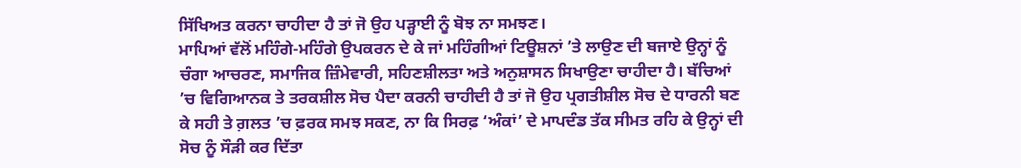ਸਿੱਖਿਅਤ ਕਰਨਾ ਚਾਹੀਦਾ ਹੈ ਤਾਂ ਜੋ ਉਹ ਪੜ੍ਹਾਈ ਨੂੰ ਬੋਝ ਨਾ ਸਮਝਣ।
ਮਾਪਿਆਂ ਵੱਲੋਂ ਮਹਿੰਗੇ-ਮਹਿੰਗੇ ਉਪਕਰਨ ਦੇ ਕੇ ਜਾਂ ਮਹਿੰਗੀਆਂ ਟਿਊਸ਼ਨਾਂ ’ਤੇ ਲਾਉਣ ਦੀ ਬਜਾਏ ਉਨ੍ਹਾਂ ਨੂੰ ਚੰਗਾ ਆਚਰਣ, ਸਮਾਜਿਕ ਜ਼ਿੰਮੇਵਾਰੀ, ਸਹਿਣਸ਼ੀਲਤਾ ਅਤੇ ਅਨੁਸ਼ਾਸਨ ਸਿਖਾਉਣਾ ਚਾਹੀਦਾ ਹੈ। ਬੱਚਿਆਂ ’ਚ ਵਿਗਿਆਨਕ ਤੇ ਤਰਕਸ਼ੀਲ ਸੋਚ ਪੈਦਾ ਕਰਨੀ ਚਾਹੀਦੀ ਹੈ ਤਾਂ ਜੋ ਉਹ ਪ੍ਰਗਤੀਸ਼ੀਲ ਸੋਚ ਦੇ ਧਾਰਨੀ ਬਣ ਕੇ ਸਹੀ ਤੇ ਗ਼ਲਤ ’ਚ ਫ਼ਰਕ ਸਮਝ ਸਕਣ, ਨਾ ਕਿ ਸਿਰਫ਼ ‘ਅੰਕਾਂ’ ਦੇ ਮਾਪਦੰਡ ਤੱਕ ਸੀਮਤ ਰਹਿ ਕੇ ਉਨ੍ਹਾਂ ਦੀ ਸੋਚ ਨੂੰ ਸੌੜੀ ਕਰ ਦਿੱਤਾ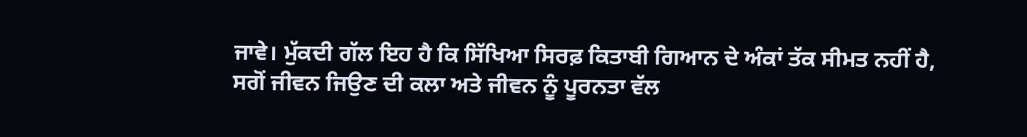ਜਾਵੇ। ਮੁੱਕਦੀ ਗੱਲ ਇਹ ਹੈ ਕਿ ਸਿੱਖਿਆ ਸਿਰਫ਼ ਕਿਤਾਬੀ ਗਿਆਨ ਦੇ ਅੰਕਾਂ ਤੱਕ ਸੀਮਤ ਨਹੀਂ ਹੈ, ਸਗੋਂ ਜੀਵਨ ਜਿਉਣ ਦੀ ਕਲਾ ਅਤੇ ਜੀਵਨ ਨੂੰ ਪੂਰਨਤਾ ਵੱਲ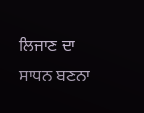ਲਿਜਾਣ ਦਾ ਸਾਧਨ ਬਣਨਾ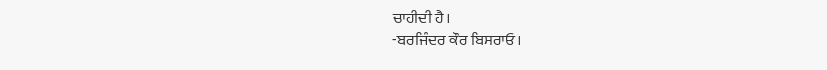ਚਾਹੀਦੀ ਹੈ।
-ਬਰਜਿੰਦਰ ਕੌਰ ਬਿਸਰਾਓ।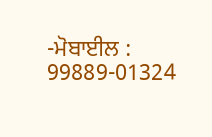-ਮੋਬਾਈਲ : 99889-01324